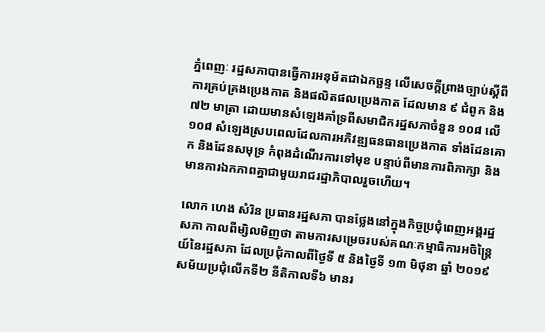ភ្នំពេញៈ រដ្ឋសភាបានធ្វើការអនុម័តជាឯកច្ឆន្ទ លើសេចក្តីព្រាងច្បាប់ស្តីពីការគ្រប់គ្រងប្រេងកាត និងផលិតផលប្រេងកាត ដែលមាន ៩ ជំពូក និង ៧២ មាត្រា ដោយមានសំឡេងគាំទ្រពីសមាជិករដ្ឋសភាចំនួន ១០៨ លើ ១០៨ សំឡេងស្របពេលដែលការអភិវឌ្ឍធនធានប្រេងកាត ទាំងដែនគោក និងដែនសមុទ្រ កំពុងដំណើរការទៅមុខ បន្ទាប់ពីមានការពិភាក្សា និងមានការឯកភាពគ្នាជាមួយរាជរដ្ឋាភិបាលរួចហើយ។

លោក ហេង សំរិន ប្រធានរដ្ឋសភា បានថ្លែងនៅក្នុងកិច្ចប្រជុំពេញអង្គរដ្ឋសភា កាលពីម្សិលមិញថា តាមការសម្រេចរបស់គណៈកម្មាធិការអចិន្រៃ្តយ៍នៃរដ្ឋសភា ដែលប្រជុំកាលពីថ្ងៃទី ៥ និងថ្ងៃទី ១៣ មិថុនា ឆ្នាំ ២០១៩ សម័យប្រជុំលើកទី២ នីតិកាលទី៦ មានរ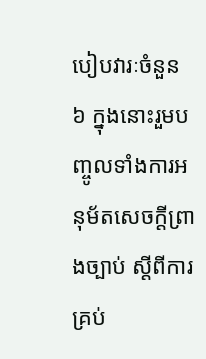បៀបវារៈចំនួន ៦ ក្នុងនោះរួមបញ្ចូលទាំងការអនុម័តសេចក្ដីព្រាងច្បាប់ ស្ដីពីការគ្រប់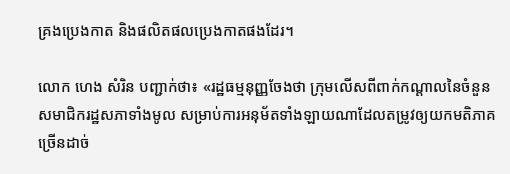គ្រងប្រេងកាត និងផលិតផលប្រេងកាតផងដែរ។

លោក ហេង សំរិន បញ្ជាក់ថា៖ «រដ្ឋធម្មនុញ្ញចែងថា ក្រុមលើសពីពាក់កណ្ដាលនៃចំនួនសមាជិករដ្ឋសភាទាំងមូល សម្រាប់ការអនុម័តទាំងឡាយណាដែលតម្រូវឲ្យយកមតិភាគច្រើនដាច់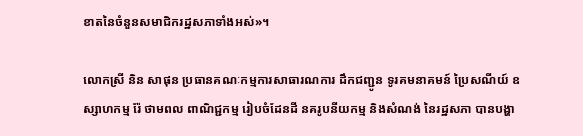ខាតនៃចំនួនសមាជិករដ្ឋសភាទាំងអស់»។

លោកស្រី និន សាផុន ប្រធានគណៈកម្មការសាធារណការ ដឹកជញ្ជូន ទូរគមនាគមន៍ ប្រៃសណីយ៍ ឧស្សាហកម្ម រ៉ែ ថាមពល ពាណិជ្ជកម្ម រៀបចំដែនដី នគរូបនីយកម្ម និងសំណង់ នៃរដ្ឋសភា បានបង្ហា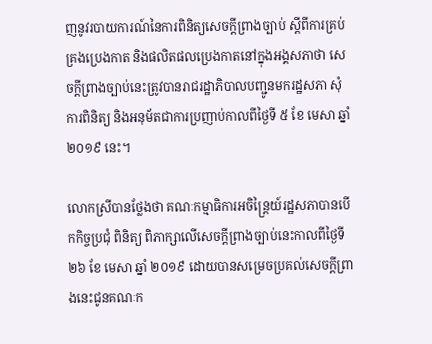ញនូវរបាយការណ៍នៃការពិនិត្យសេចក្ដីព្រាងច្បាប់ ស្ដីពីការគ្រប់គ្រងប្រេងកាត និងផលិតផលប្រេងកាតនៅក្នុងអង្គសភាថា សេចក្ដីព្រាងច្បាប់នេះត្រូវបានរាជរដ្ឋាភិបាលបញ្ជូនមករដ្ឋសភា សុំការពិនិត្យ និងអនុម័តជាការប្រញាប់កាលពីថ្ងៃទី ៥ ខែ មេសា ឆ្នាំ ២០១៩ នេះ។

លោកស្រីបានថ្លែងថា គណៈកម្មាធិការអចិន្រៃ្តយ៍រដ្ឋសភាបានបើកកិច្ចប្រជុំ ពិនិត្យ ពិភាក្សាលើសេចក្ដីព្រាងច្បាប់នេះកាលពីថ្ងៃទី ២៦ ខែ មេសា ឆ្នាំ ២០១៩ ដោយបានសម្រេចប្រគល់សេចក្ដីព្រាងនេះជូនគណៈក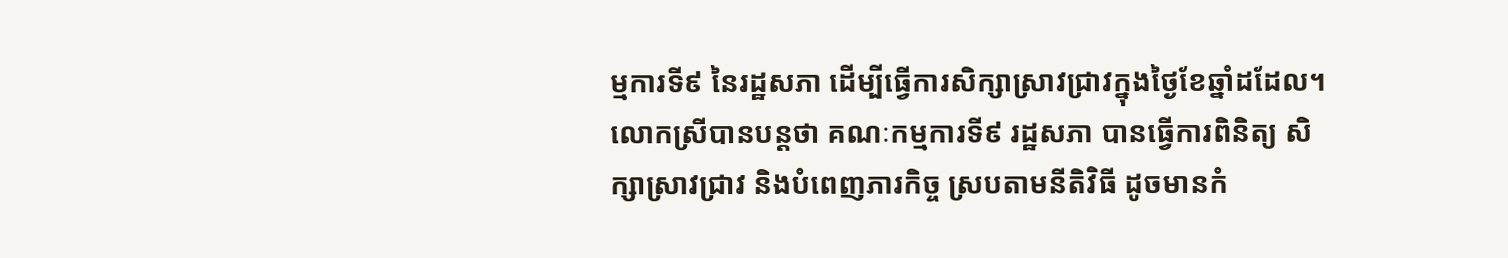ម្មការទី៩ នៃរដ្ឋសភា ដើម្បីធ្វើការសិក្សាស្រាវជ្រាវក្នុងថ្ងៃខែឆ្នាំដដែល។ លោកស្រីបានបន្ដថា គណៈកម្មការទី៩ រដ្ឋសភា បានធ្វើការពិនិត្យ សិក្សាស្រាវជ្រាវ និងបំពេញភារកិច្ច ស្របតាមនីតិវិធី ដូចមានកំ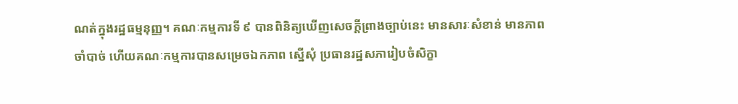ណត់ក្នុងរដ្ឋធម្មនុញ្ញ។ គណៈកម្មការទី ៩ បានពិនិត្យឃើញសេចក្ដីព្រាងច្បាប់នេះ មានសារៈសំខាន់ មានភាពចាំបាច់ ហើយគណៈកម្មការបានសម្រេចឯកភាព ស្នើសុំ ប្រធានរដ្ឋសភារៀបចំសិក្ខា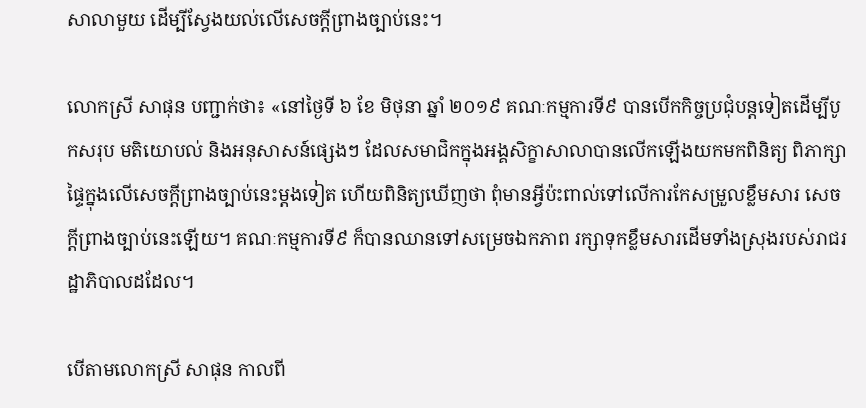សាលាមួយ ដើម្បីស្វែងយល់លើសេចក្ដីព្រាងច្បាប់នេះ។

លោកស្រី សាផុន បញ្ជាក់ថា៖ «នៅថ្ងៃទី ៦ ខែ មិថុនា ឆ្នាំ ២០១៩ គណៈកម្មការទី៩ បានបើកកិច្ចប្រជុំបន្ដទៀតដើម្បីបូកសរុប មតិយោបល់ និងអនុសាសន៍ផ្សេងៗ ដែលសមាជិកក្នុងអង្គសិក្ខាសាលាបានលើកឡើងយកមកពិនិត្យ ពិភាក្សាផ្ទៃក្នុងលើសេចក្ដីព្រាងច្បាប់នេះម្ដងទៀត ហើយពិនិត្យឃើញថា ពុំមានអ្វីប៉ះពាល់ទៅលើការកែសម្រួលខ្លឹមសារ សេចក្ដីព្រាងច្បាប់នេះឡើយ។ គណៈកម្មការទី៩ ក៏បានឈានទៅសម្រេចឯកភាព រក្សាទុកខ្លឹមសារដើមទាំងស្រុងរបស់រាជរដ្ឋាភិបាលដដែល។

បើតាមលោកស្រី សាផុន កាលពី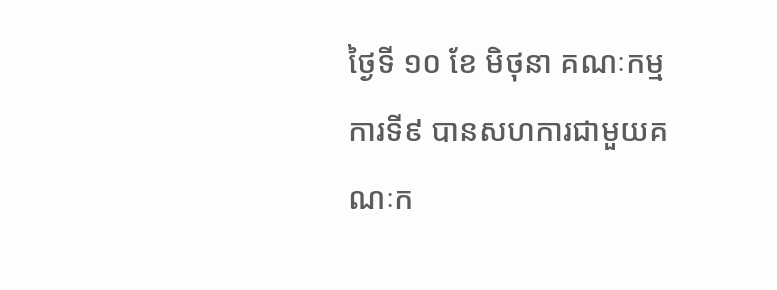ថ្ងៃទី ១០ ខែ មិថុនា គណៈកម្មការទី៩ បានសហការជាមួយគណៈក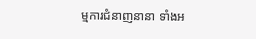ម្មការជំនាញនានា ទាំងអ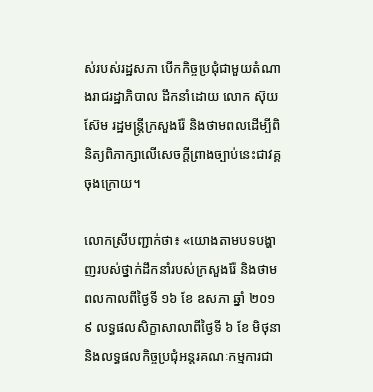ស់របស់រដ្ឋសភា បើកកិច្ចប្រជុំជាមួយតំណាងរាជរដ្ឋាភិបាល ដឹកនាំដោយ លោក ស៊ុយ ស៊ែម រដ្ឋមន្រ្ដីក្រសួងរ៉ែ និងថាមពលដើម្បីពិនិត្យពិភាក្សាលើសេចក្ដីព្រាងច្បាប់នេះជាវគ្គចុងក្រោយ។

លោកស្រីបញ្ជាក់ថា៖ «យោងតាមបទបង្ហាញរបស់ថ្នាក់ដឹកនាំរបស់ក្រសួងរ៉ែ និងថាមពលកាលពីថ្ងៃទី ១៦ ខែ ឧសភា ឆ្នាំ ២០១៩ លទ្ធផលសិក្ខាសាលាពីថ្ងៃទី ៦ ខែ មិថុនា និងលទ្ធផលកិច្ចប្រជុំអន្តរគណៈកម្មការជា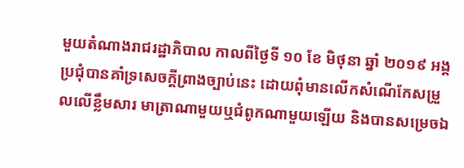មួយតំណាងរាជរដ្ឋាភិបាល កាលពីថ្ងៃទី ១០ ខែ មិថុនា ឆ្នាំ ២០១៩ អង្គប្រជុំបានគាំទ្រសេចក្ដីព្រាងច្បាប់នេះ ដោយពុំមានលើកសំណើកែសម្រួលលើខ្លឹមសារ មាត្រាណាមួយឬជំពូកណាមួយឡើយ និងបានសម្រេចឯ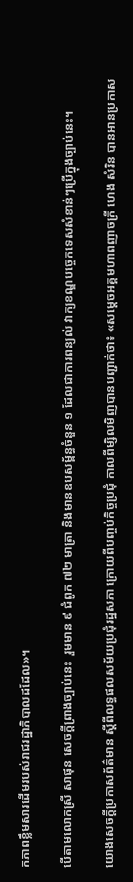កភាពខ្លឹមសារដើមរបស់រាជរដ្ឋាភិបាលដដែល»។

បើតាមលោកស្រី សាផុន សេចក្ដីព្រាងច្បាប់នេះ  រួមមាន ៩ ជំពូក ៧២ មាត្រា និងមានឧបសម្ព័ន្ធចំនួន ១ ដែលជាការពន្យល់ វាក្យខណ្ឌបច្ចេកទេសសំខាន់ៗប្រើក្នុងច្បាប់នេះ។

យោងសេចក្ដីប្រកាសព័ត៌មាន ស្ដីពីលទ្ធផលសម័យប្រជុំរដ្ឋសភា ក្រោយពីបញ្ចប់កិច្ចប្រជុំ កាលពីម្សិលមិញបានបញ្ជាក់ថា៖ «សម្តេចអគ្គមហាពញាចក្រី ហេង សំរិន បានអានប្រកាស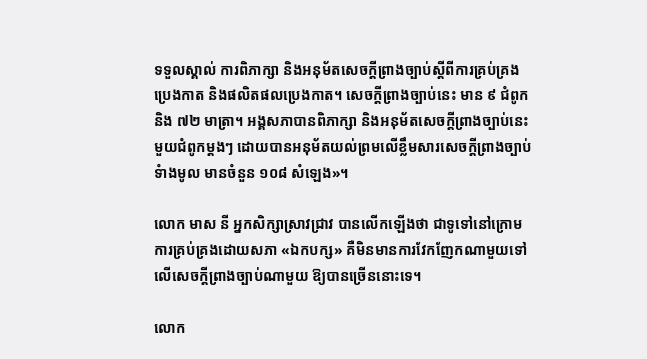ទទួលស្គាល់ ការពិភាក្សា និងអនុម័តសេចក្តីព្រាងច្បាប់ស្តីពីការគ្រប់គ្រងប្រេងកាត និងផលិតផលប្រេងកាត។ សេចក្តីព្រាងច្បាប់នេះ មាន ៩ ជំពូក និង ៧២ មាត្រា។ អង្គសភាបានពិភាក្សា និងអនុម័តសេចក្តីព្រាងច្បាប់នេះមួយជំពូកម្តងៗ ដោយបានអនុម័តយល់ព្រមលើខ្លឹមសារសេចក្តីព្រាងច្បាប់ទំាងមូល មានចំនួន ១០៨ សំឡេង»។

លោក មាស នី អ្នកសិក្សាស្រាវជ្រាវ បានលើកឡើងថា ជាទូទៅនៅក្រោមការគ្រប់គ្រងដោយសភា «ឯកបក្ស» គឺមិនមានការវែកញែកណាមួយទៅលើសេចក្ដីព្រាងច្បាប់ណាមួយ ឱ្យបានច្រើននោះទេ។

លោក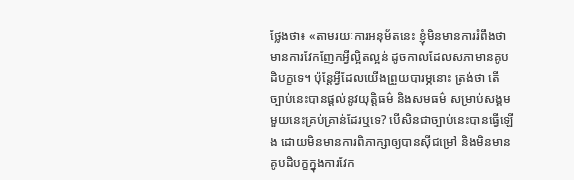ថ្លែងថា៖ «តាមរយៈការអនុម័តនេះ ខ្ញុំមិនមានការរំពឹងថា មានការវែកញែកអ្វីល្អិតល្អន់ ដូចកាលដែលសភាមានគូបដិបក្ខទេ។ ប៉ុន្ដែអ្វីដែលយើងព្រួយបារម្ភនោះ ត្រង់ថា តើច្បាប់នេះបានផ្ដល់នូវយុត្ដិធម៌ និងសមធម៌ សម្រាប់សង្គមមួយនេះគ្រប់គ្រាន់ដែរឬទេ? បើសិនជាច្បាប់នេះបានធ្វើឡើង ដោយមិនមានការពិភាក្សាឲ្យបានស៊ីជម្រៅ និងមិនមានគូបដិបក្ខក្នុងការវែក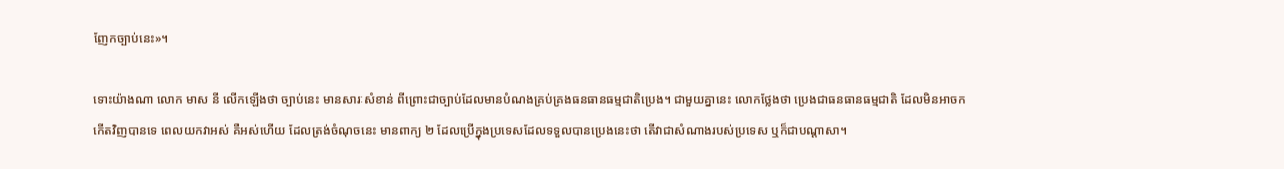ញែកច្បាប់នេះ»។

ទោះយ៉ាងណា លោក មាស នី លើកឡើងថា ច្បាប់នេះ មានសារៈសំខាន់ ពីព្រោះជាច្បាប់ដែលមានបំណងគ្រប់គ្រងធនធានធម្មជាតិប្រេង។ ជាមួយគ្នានេះ លោកថ្លែងថា ប្រេងជាធនធានធម្មជាតិ ដែលមិនអាចកកើតវិញបានទេ ពេលយកវាអស់ គឺអស់ហើយ ដែលត្រង់ចំណុចនេះ មានពាក្យ ២ ដែលប្រើក្នុងប្រទេសដែលទទួលបានប្រេងនេះថា តើវាជាសំណាងរបស់ប្រទេស ឬក៏ជាបណ្ដាសា។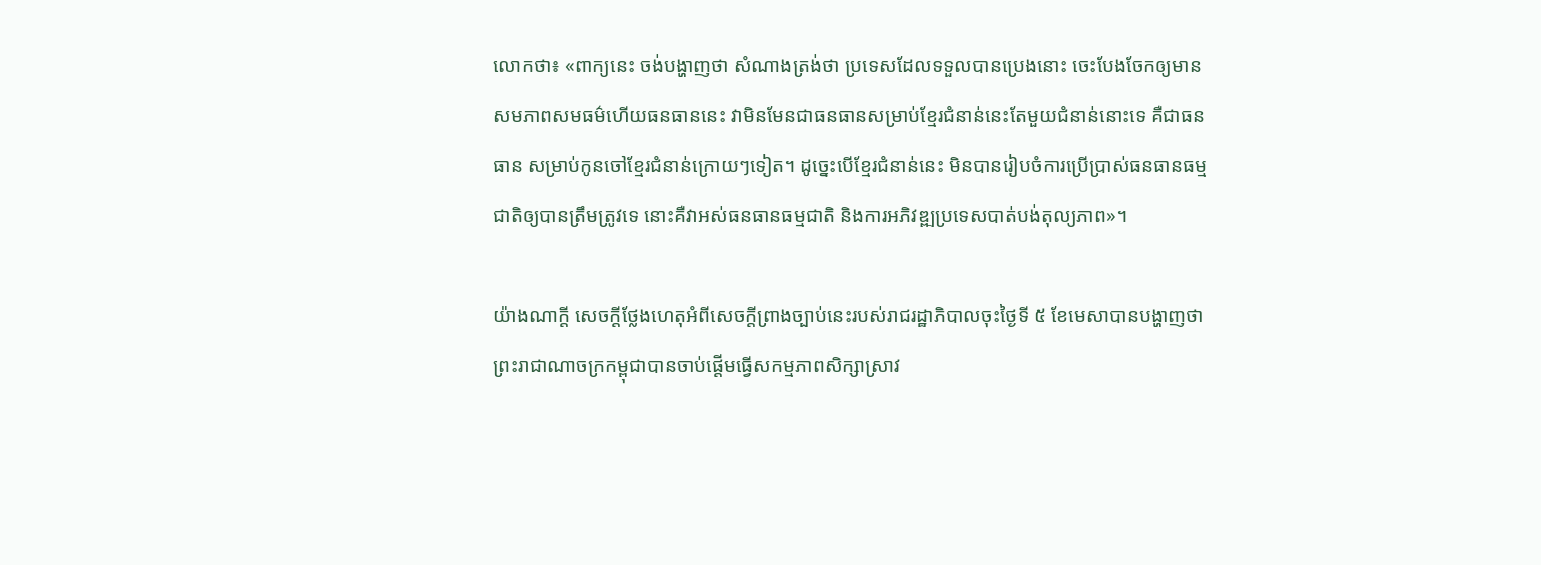លោកថា៖ «ពាក្យនេះ ចង់បង្ហាញថា សំណាងត្រង់ថា ប្រទេសដែលទទួលបានប្រេងនោះ ចេះបែងចែកឲ្យមានសមភាពសមធម៌ហើយធនធាននេះ វាមិនមែនជាធនធានសម្រាប់ខ្មែរជំនាន់នេះតែមួយជំនាន់នោះទេ គឺជាធនធាន សម្រាប់កូនចៅខ្មែរជំនាន់ក្រោយៗទៀត។ ដូច្នេះបើខ្មែរជំនាន់នេះ មិនបានរៀបចំការប្រើប្រាស់ធនធានធម្មជាតិឲ្យបានត្រឹមត្រូវទេ នោះគឺវាអស់ធនធានធម្មជាតិ និងការអភិវឌ្ឍប្រទេសបាត់បង់តុល្យភាព»។

យ៉ាងណាក្តី សេចក្ដីថ្លែងហេតុអំពីសេចក្ដីព្រាងច្បាប់នេះរបស់រាជរដ្ឋាភិបាលចុះថ្ងៃទី ៥ ខែមេសាបានបង្ហាញថា ព្រះរាជាណាចក្រកម្ពុជាបានចាប់ផ្តើមធ្វើសកម្មភាពសិក្សាស្រាវ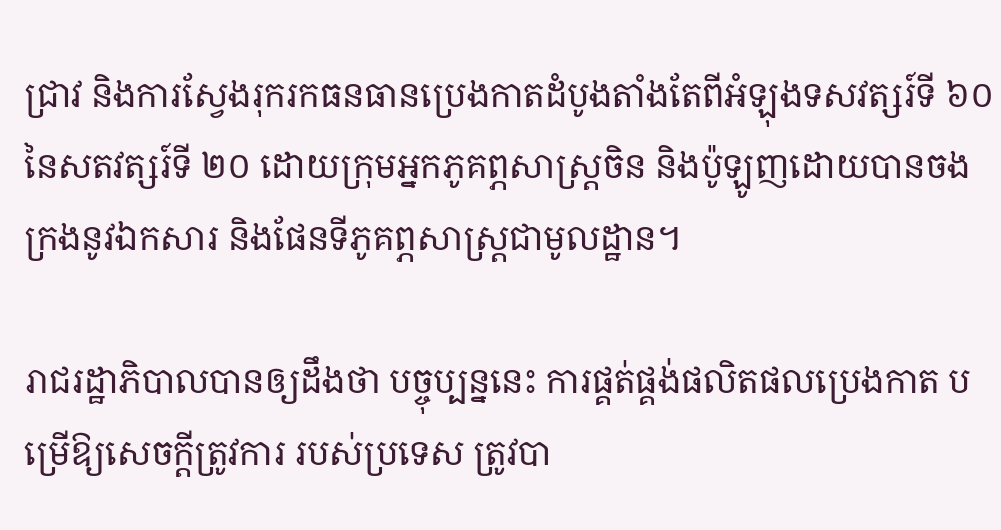ជ្រាវ និងការស្វែងរុករកធនធានប្រេងកាតដំបូងតាំងតែពីអំឡុងទសវត្សរ៍ទី ៦០ នៃសតវត្សរ៍ទី ២០ ដោយក្រុមអ្នកភូគព្ភសាស្ត្រចិន និងប៉ូឡូញដោយបានចងក្រងនូវឯកសារ និងផែនទីភូគព្ភសាស្រ្ដជាមូលដ្ឋាន។

រាជរដ្ឋាភិបាលបានឲ្យដឹងថា បច្ចុប្បន្ននេះ ការផ្គត់ផ្គង់ផលិតផលប្រេងកាត បម្រើឱ្យសេចក្តីត្រូវការ របស់ប្រទេស ត្រូវបា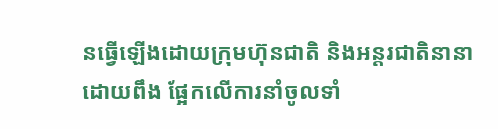នធ្វើឡើងដោយក្រុមហ៊ុនជាតិ និងអន្តរជាតិនានា ដោយពឹង ផ្អែកលើការនាំចូលទាំ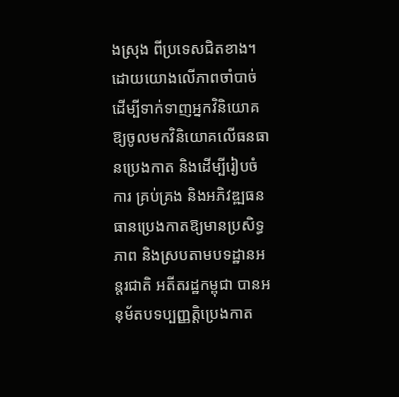ងស្រុង ពីប្រទេសជិតខាង។ ដោយយោងលើភាពចាំបាច់ ដើម្បីទាក់ទាញអ្នកវិនិយោគ ឱ្យចូលមកវិនិយោគលើធនធានប្រេងកាត និងដើម្បីរៀបចំការ គ្រប់គ្រង និងអភិវឌ្ឍធនធានប្រេងកាតឱ្យមានប្រសិទ្ធភាព និងស្របតាមបទដ្ឋានអន្តរជាតិ អតីតរដ្ឋកម្ពុជា បានអនុម័តបទប្បញ្ញត្តិប្រេងកាត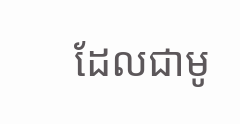ដែលជាមូ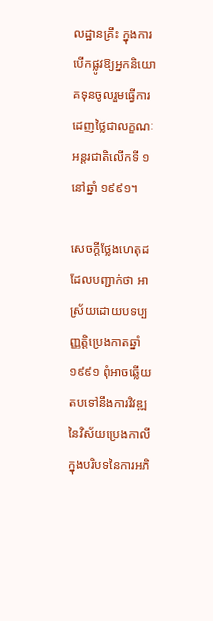លដ្ឋានគ្រឹះ ក្នុងការបើកផ្លូវឱ្យអ្នកនិយោគទុនចូលរួមធ្វើការដេញថ្លៃជាលក្ខណៈអន្តរជាតិលើកទី ១ នៅឆ្នាំ ១៩៩១។

សេចក្ដីថ្លែងហេតុដដែលបញ្ជាក់ថា អាស្រ័យដោយបទប្បញ្ញត្តិប្រេងកាតឆ្នាំ ១៩៩១ ពុំអាចឆ្លើយតបទៅនឹងការវិវឌ្ឍនៃវិស័យប្រេងកាលី ក្នុងបរិបទនៃការអភិ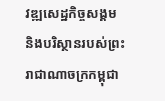វឌ្ឍសេដ្ឋកិច្ចសង្គម និងបរិស្ថានរបស់ព្រះរាជាណាចក្រកម្ពុជា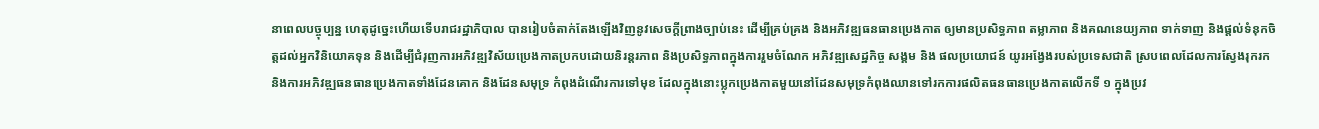នាពេលបច្ចុប្បន្ន ហេតុដូច្នេះហើយទើបរាជរដ្ឋាភិបាល បានរៀបចំតាក់តែងឡើងវិញនូវសេចក្តីព្រាងច្បាប់នេះ ដើម្បីគ្រប់គ្រង និងអភិវឌ្ឍធនធានប្រេងកាត ឲ្យមានប្រសិទ្ធភាព តម្លាភាព និងគណនេយ្យភាព ទាក់ទាញ និងផ្តល់ទំនុកចិត្តដល់អ្នកវិនិយោគទុន និងដើម្បីជំរុញការអភិវឌ្ឍវិស័យប្រេងកាតប្រកបដោយនិរន្តរភាព និងប្រសិទ្ធភាពក្នុងការរួមចំណែក អភិវឌ្ឍសេដ្ឋកិច្ច សង្គម និង ផលប្រយោជន៍ យូរអង្វែងរបស់ប្រទេសជាតិ ស្របពេលដែលការស្វែងរុករក និងការអភិវឌ្ឍធនធានប្រេងកាតទាំងដែនគោក និងដែនសមុទ្រ កំពុងដំណើរការទៅមុខ ដែលក្នុងនោះប្លុកប្រេងកាតមួយនៅដែនសមុទ្រកំពុងឈានទៅរកការផលិតធនធានប្រេងកាតលើកទី ១ ក្នុងប្រវ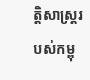ត្តិសាស្ត្ររបស់កម្ពុ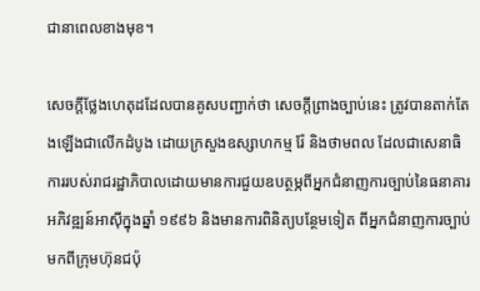ជានាពេលខាងមុខ។

សេចក្ដីថ្លែងហេតុដដែលបានគូសបញ្ជាក់ថា សេចក្តីព្រាងច្បាប់នេះ ត្រូវបានតាក់តែងឡើងជាលើកដំបូង ដោយក្រសួងឧស្សាហកម្ម រ៉ែ និងថាមពល ដែលជាសេនាធិការរបស់រាជរដ្ឋាភិបាលដោយមានការជួយឧបត្ថម្ភពីអ្នកជំនាញការច្បាប់នៃធនាគារអភិវឌ្ឍន៍អាស៊ីក្នុងឆ្នាំ ១៩៩៦ និងមានការពិនិត្យបន្ថែមទៀត ពីអ្នកជំនាញការច្បាប់មកពីក្រុមហ៊ុនជប៉ុ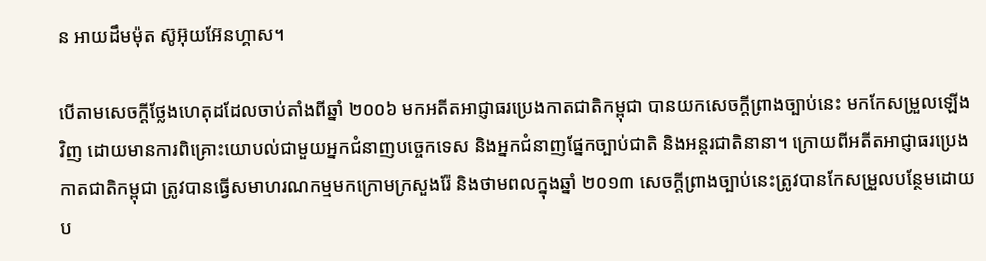ន អាយដឹមម៉ុត ស៊ូអ៊ុយអ៊ែនហ្គាស។

បើតាមសេចក្ដីថ្លែងហេតុដដែលចាប់តាំងពីឆ្នាំ ២០០៦ មកអតីតអាជ្ញាធរប្រេងកាតជាតិកម្ពុជា បានយកសេចក្តីព្រាងច្បាប់នេះ មកកែសម្រួលឡើងវិញ ដោយមានការពិគ្រោះយោបល់ជាមួយអ្នកជំនាញបច្ចេកទេស និងអ្នកជំនាញផ្នែកច្បាប់ជាតិ និងអន្តរជាតិនានា។ ក្រោយពីអតីតអាជ្ញាធរប្រេងកាតជាតិកម្ពុជា ត្រូវបានធ្វើសមាហរណកម្មមកក្រោមក្រសួងរ៉ែ និងថាមពលក្នុងឆ្នាំ ២០១៣ សេចក្តីព្រាងច្បាប់នេះត្រូវបានកែសម្រួលបន្ថែមដោយប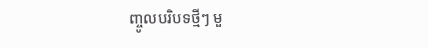ញ្ចូលបរិបទថ្មីៗ មួ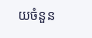យចំនួន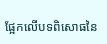ផ្អែកលើបទពិសោធនៃ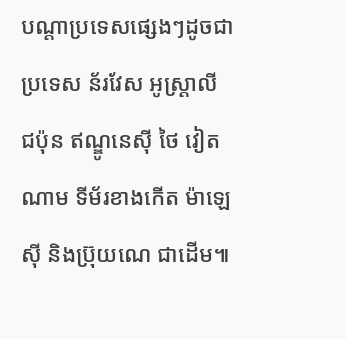បណ្តាប្រទេសផ្សេងៗដូចជាប្រទេស ន័រវែស អូស្ត្រាលី ជប៉ុន ឥណ្ឌូនេស៊ី ថៃ វៀតណាម ទីម័រខាងកើត ម៉ាឡេស៊ី និងប្រ៊ុយណេ ជាដើម៕